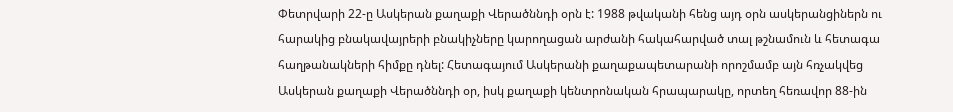Փետրվարի 22-ը Ասկերան քաղաքի Վերածննդի օրն է: 1988 թվականի հենց այդ օրն ասկերանցիներն ու հարակից բնակավայրերի բնակիչները կարողացան արժանի հակահարված տալ թշնամուն և հետագա հաղթանակների հիմքը դնել: Հետագայում Ասկերանի քաղաքապետարանի որոշմամբ այն հռչակվեց Ասկերան քաղաքի Վերածննդի օր, իսկ քաղաքի կենտրոնական հրապարակը, որտեղ հեռավոր 88-ին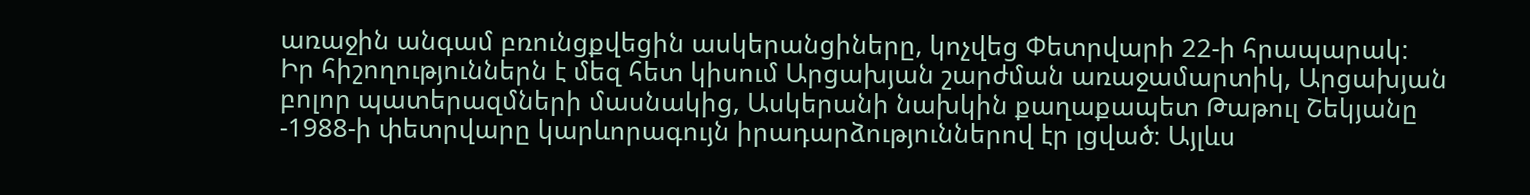առաջին անգամ բռունցքվեցին ասկերանցիները, կոչվեց Փետրվարի 22-ի հրապարակ:
Իր հիշողություններն է մեզ հետ կիսում Արցախյան շարժման առաջամարտիկ, Արցախյան բոլոր պատերազմների մասնակից, Ասկերանի նախկին քաղաքապետ Թաթուլ Շեկյանը
-1988-ի փետրվարը կարևորագույն իրադարձություններով էր լցված։ Այլևս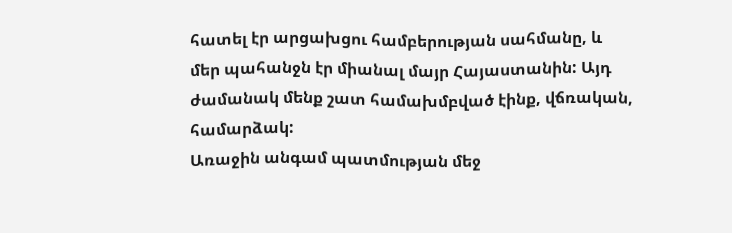հատել էր արցախցու համբերության սահմանը, և մեր պահանջն էր միանալ մայր Հայաստանին: Այդ ժամանակ մենք շատ համախմբված էինք, վճռական, համարձակ:
Առաջին անգամ պատմության մեջ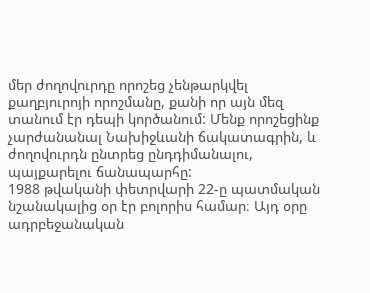մեր ժողովուրդը որոշեց չենթարկվել քաղբյուրոյի որոշմանը, քանի որ այն մեզ տանում էր դեպի կործանում: Մենք որոշեցինք չարժանանալ Նախիջևանի ճակատագրին, և ժողովուրդն ընտրեց ընդդիմանալու, պայքարելու ճանապարհը:
1988 թվականի փետրվարի 22-ը պատմական նշանակալից օր էր բոլորիս համար։ Այդ օրը ադրբեջանական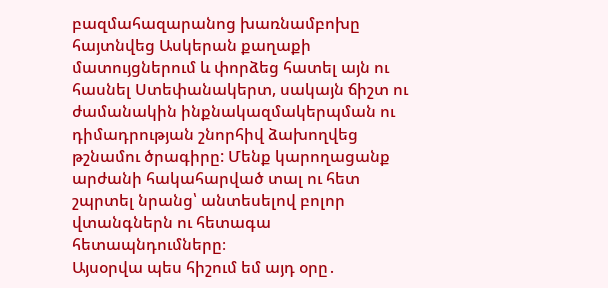բազմահազարանոց խառնամբոխը հայտնվեց Ասկերան քաղաքի մատույցներում և փորձեց հատել այն ու հասնել Ստեփանակերտ, սակայն ճիշտ ու ժամանակին ինքնակազմակերպման ու դիմադրության շնորհիվ ձախողվեց թշնամու ծրագիրը: Մենք կարողացանք արժանի հակահարված տալ ու հետ շպրտել նրանց՝ անտեսելով բոլոր վտանգներն ու հետագա հետապնդումները։
Այսօրվա պես հիշում եմ այդ օրը․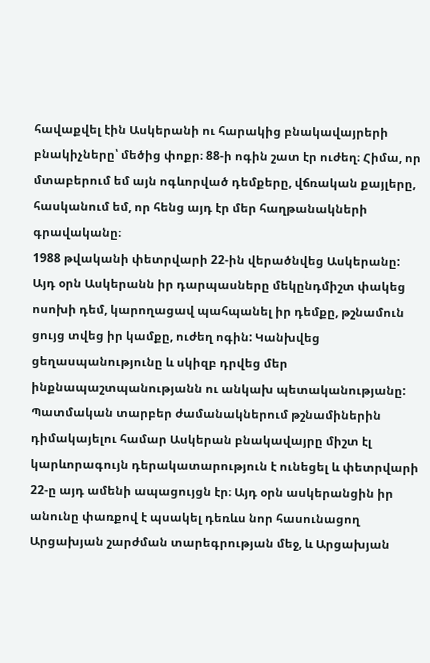հավաքվել էին Ասկերանի ու հարակից բնակավայրերի բնակիչները՝ մեծից փոքր։ 88-ի ոգին շատ էր ուժեղ։ Հիմա, որ մտաբերում եմ այն ոգևորված դեմքերը, վճռական քայլերը, հասկանում եմ, որ հենց այդ էր մեր հաղթանակների գրավականը։
1988 թվականի փետրվարի 22-ին վերածնվեց Ասկերանը: Այդ օրն Ասկերանն իր դարպասները մեկընդմիշտ փակեց ոսոխի դեմ, կարողացավ պահպանել իր դեմքը, թշնամուն ցույց տվեց իր կամքը, ուժեղ ոգին: Կանխվեց ցեղասպանությունը և սկիզբ դրվեց մեր ինքնապաշտպանությանն ու անկախ պետականությանը:
Պատմական տարբեր ժամանակներում թշնամիներին դիմակայելու համար Ասկերան բնակավայրը միշտ էլ կարևորագույն դերակատարություն է ունեցել և փետրվարի 22-ը այդ ամենի ապացույցն էր։ Այդ օրն ասկերանցին իր անունը փառքով է պսակել դեռևս նոր հասունացող Արցախյան շարժման տարեգրության մեջ, և Արցախյան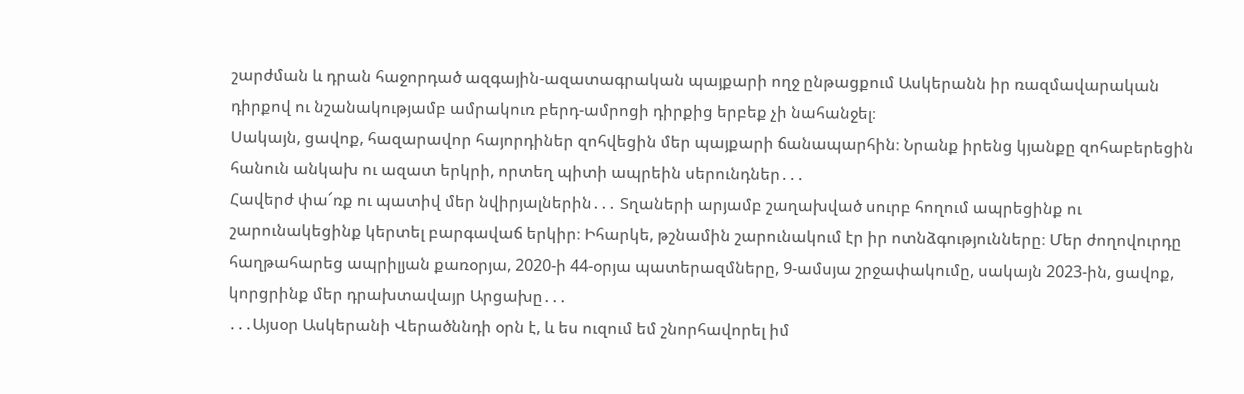շարժման և դրան հաջորդած ազգային-ազատագրական պայքարի ողջ ընթացքում Ասկերանն իր ռազմավարական դիրքով ու նշանակությամբ ամրակուռ բերդ-ամրոցի դիրքից երբեք չի նահանջել։
Սակայն, ցավոք, հազարավոր հայորդիներ զոհվեցին մեր պայքարի ճանապարհին։ Նրանք իրենց կյանքը զոհաբերեցին հանուն անկախ ու ազատ երկրի, որտեղ պիտի ապրեին սերունդներ․․․
Հավերժ փա՜ռք ու պատիվ մեր նվիրյալներին․․․ Տղաների արյամբ շաղախված սուրբ հողում ապրեցինք ու շարունակեցինք կերտել բարգավաճ երկիր։ Իհարկե, թշնամին շարունակում էր իր ոտնձգությունները։ Մեր ժողովուրդը հաղթահարեց ապրիլյան քառօրյա, 2020-ի 44-օրյա պատերազմները, 9-ամսյա շրջափակումը, սակայն 2023-ին, ցավոք, կորցրինք մեր դրախտավայր Արցախը․․․
․․․Այսօր Ասկերանի Վերածննդի օրն է, և ես ուզում եմ շնորհավորել իմ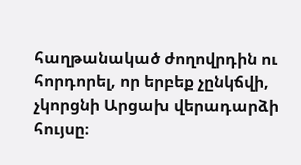հաղթանակած ժողովրդին ու հորդորել, որ երբեք չընկճվի, չկորցնի Արցախ վերադարձի հույսը։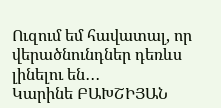Ուզում եմ հավատալ, որ վերածնունդներ դեռևս լինելու են․․․
Կարինե ԲԱԽՇԻՅԱՆ